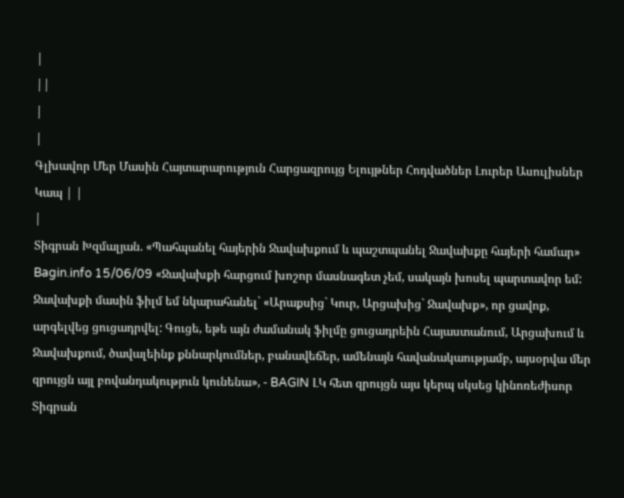|
||
|
|
Գլխավոր Մեր Մասին Հայտարարություն Հարցազրույց Ելույթներ Հոդվածներ Լուրեր Ասուլիսներ Կապ | |
|
Տիգրան Խզմալյան. «Պահպանել հայերին Ջավախքում և պաշտպանել Ջավախքը հայերի համար» Bagin.info 15/06/09 «Ջավախքի հարցում խոշոր մասնագետ չեմ, սակայն խոսել պարտավոր եմ: Ջավախքի մասին ֆիլմ եմ նկարահանել` «Արաքսից` Կուր, Արցախից` Ջավախք», որ ցավոք, արգելվեց ցուցադրվել: Գուցե, եթե այն ժամանակ ֆիլմը ցուցադրեին Հայաստանում, Արցախում և Ջավախքում, ծավալեինք քննարկումներ, բանավեճեր, ամենայն հավանակաությամբ, այսօրվա մեր զրույցն այլ բովանդակություն կունենա», - BAGIN ԼԿ հետ զրույցն այս կերպ սկսեց կինոռեժիսոր Տիգրան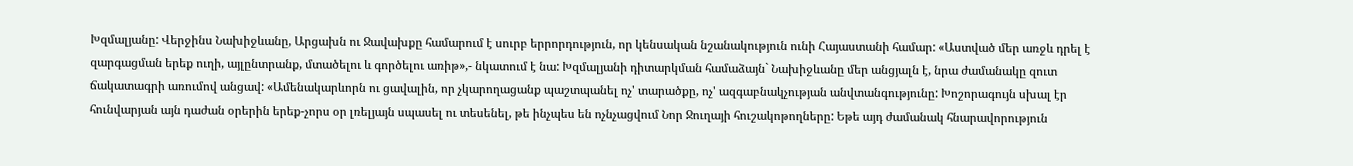Խզմալյանը: Վերջինս Նախիջևանը, Արցախն ու Ջավախքը համարում է սուրբ երրորդություն, որ կենսական նշանակություն ունի Հայաստանի համար: «Աստված մեր առջև դրել է զարգացման երեք ուղի, այլընտրանք, մտածելու և գործելու առիթ»,- նկատում է նա: Խզմալյանի դիտարկման համաձայն` Նախիջևանը մեր անցյալն է, նրա ժամանակը զուտ ճակատագրի առումով անցավ: «Ամենակարևորն ու ցավալին, որ չկարողացանք պաշտպանել ոչ' տարածքը, ոչ' ազգաբնակչության անվտանգությունը: Խոշորագույն սխալ էր հունվարյան այն դաժան օրերին երեք-չորս օր լռելյայն սպասել ու տեսենել, թե ինչպես են ոչնչացվում Նոր Ջուղայի հուշակոթողները: Եթե այդ ժամանակ հնարավորություն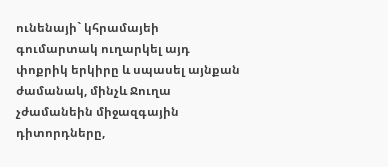ունենայի` կհրամայեի գումարտակ ուղարկել այդ փոքրիկ երկիրը և սպասել այնքան ժամանակ, մինչև Ջուղա չժամանեին միջազգային դիտորդները,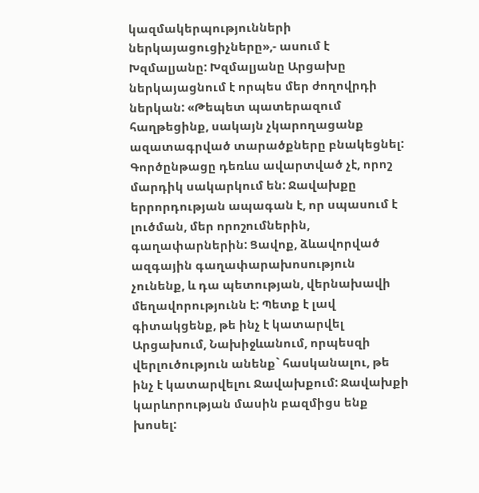կազմակերպությունների ներկայացուցիչները»,- ասում է Խզմալյանը: Խզմալյանը Արցախը ներկայացնում է որպես մեր ժողովրդի ներկան: «Թեպետ պատերազում հաղթեցինք, սակայն չկարողացանք ազատագրված տարածքները բնակեցնել: Գործընթացը դեռևս ավարտված չէ, որոշ մարդիկ սակարկում են: Ջավախքը երրորդության ապագան է, որ սպասում է լուծման, մեր որոշումներին, գաղափարներին: Ցավոք, ձևավորված ազգային գաղափարախոսություն չունենք, և դա պետության, վերնախավի մեղավորությունն է: Պետք է լավ գիտակցենք, թե ինչ է կատարվել Արցախում, Նախիջևանում, որպեսզի վերլուծություն անենք` հասկանալու, թե ինչ է կատարվելու Ջավախքում: Ջավախքի կարևորության մասին բազմիցս ենք խոսել: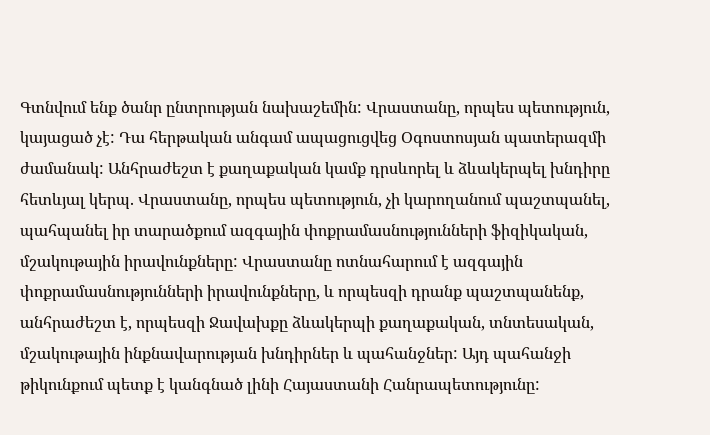Գտնվում ենք ծանր ընտրության նախաշեմին: Վրաստանը, որպես պետություն, կայացած չէ: Դա հերթական անգամ ապացուցվեց Օգոստոսյան պատերազմի ժամանակ: Անհրաժեշտ է քաղաքական կամք դրսևորել և ձևակերպել խնդիրը հետևյալ կերպ. Վրաստանը, որպես պետություն, չի կարողանում պաշտպանել, պահպանել իր տարածքում ազգային փոքրամասնությունների ֆիզիկական, մշակութային իրավունքները: Վրաստանը ոտնահարում է ազգային փոքրամասնությունների իրավունքները, և որպեսզի դրանք պաշտպանենք, անհրաժեշտ է, որպեսզի Ջավախքը ձևակերպի քաղաքական, տնտեսական, մշակութային ինքնավարության խնդիրներ և պահանջներ: Այդ պահանջի թիկունքում պետք է կանգնած լինի Հայաստանի Հանրապետությունը: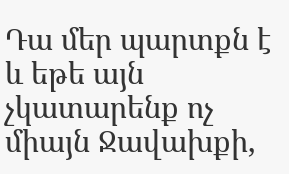Դա մեր պարտքն է և եթե այն չկատարենք ոչ միայն Ջավախքի,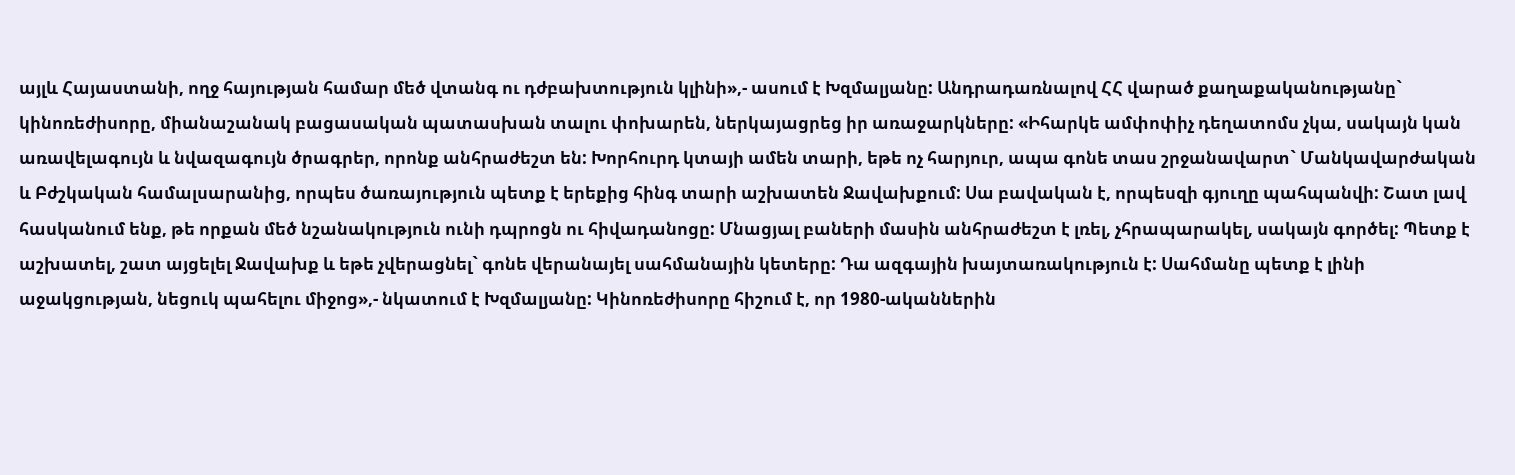այլև Հայաստանի, ողջ հայության համար մեծ վտանգ ու դժբախտություն կլինի»,- ասում է Խզմալյանը: Անդրադառնալով ՀՀ վարած քաղաքականությանը` կինոռեժիսորը, միանաշանակ բացասական պատասխան տալու փոխարեն, ներկայացրեց իր առաջարկները: «Իհարկե ամփոփիչ դեղատոմս չկա, սակայն կան առավելագույն և նվազագույն ծրագրեր, որոնք անհրաժեշտ են: Խորհուրդ կտայի ամեն տարի, եթե ոչ հարյուր, ապա գոնե տաս շրջանավարտ` Մանկավարժական և Բժշկական համալսարանից, որպես ծառայություն պետք է երեքից հինգ տարի աշխատեն Ջավախքում: Սա բավական է, որպեսզի գյուղը պահպանվի: Շատ լավ հասկանում ենք, թե որքան մեծ նշանակություն ունի դպրոցն ու հիվադանոցը: Մնացյալ բաների մասին անհրաժեշտ է լռել, չհրապարակել, սակայն գործել: Պետք է աշխատել, շատ այցելել Ջավախք և եթե չվերացնել` գոնե վերանայել սահմանային կետերը: Դա ազգային խայտառակություն է: Սահմանը պետք է լինի աջակցության, նեցուկ պահելու միջոց»,- նկատում է Խզմալյանը: Կինոռեժիսորը հիշում է, որ 1980-ականներին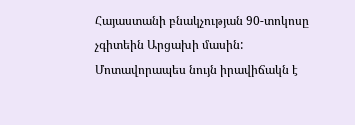Հայաստանի բնակչության 90-տոկոսը չգիտեին Արցախի մասին: Մոտավորապես նույն իրավիճակն է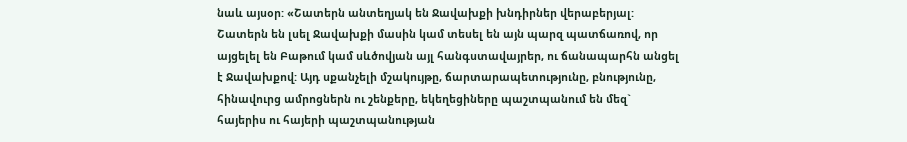նաև այսօր: «Շատերն անտեղյակ են Ջավախքի խնդիրներ վերաբերյալ: Շատերն են լսել Ջավախքի մասին կամ տեսել են այն պարզ պատճառով, որ այցելել են Բաթում կամ սևծովյան այլ հանգստավայրեր, ու ճանապարհն անցել է Ջավախքով: Այդ սքանչելի մշակույթը, ճարտարապետությունը, բնությունը, հինավուրց ամրոցներն ու շենքերը, եկեղեցիները պաշտպանում են մեզ` հայերիս ու հայերի պաշտպանության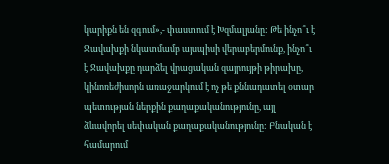կարիքն են զգում»,- փաստում է Խզմալյանը: Թե ինչո՞ւ է Ջավախքի նկատմամբ այսպիսի վերաբերմունք, ինչո՞ւ է Ջավախքը դարձել վրացական զայրույթի թիրախը, կինոռեժիսորն առաջարկում է ոչ թե քննադատել օտար պետության ներքին քաղաքականությունը, այլ ձևավորել սեփական քաղաքականությունը: Բնական է համարում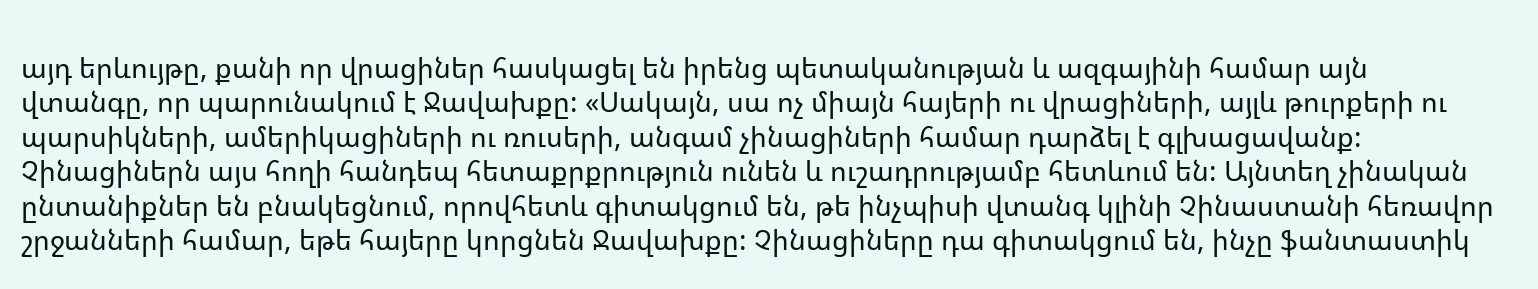այդ երևույթը, քանի որ վրացիներ հասկացել են իրենց պետականության և ազգայինի համար այն վտանգը, որ պարունակում է Ջավախքը: «Սակայն, սա ոչ միայն հայերի ու վրացիների, այլև թուրքերի ու պարսիկների, ամերիկացիների ու ռուսերի, անգամ չինացիների համար դարձել է գլխացավանք: Չինացիներն այս հողի հանդեպ հետաքրքրություն ունեն և ուշադրությամբ հետևում են: Այնտեղ չինական ընտանիքներ են բնակեցնում, որովհետև գիտակցում են, թե ինչպիսի վտանգ կլինի Չինաստանի հեռավոր շրջանների համար, եթե հայերը կորցնեն Ջավախքը: Չինացիները դա գիտակցում են, ինչը ֆանտաստիկ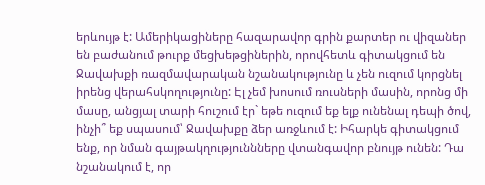երևույթ է: Ամերիկացիները հազարավոր գրին քարտեր ու վիզաներ են բաժանում թուրք մեցխեթցիներին, որովհետև գիտակցում են Ջավախքի ռազմավարական նշանակությունը և չեն ուզում կորցնել իրենց վերահսկողությունը: Էլ չեմ խոսում ռուսների մասին, որոնց մի մասը, անցյալ տարի հուշում էր` եթե ուզում եք ելք ունենալ դեպի ծով, ինչի՞ եք սպասում՝ Ջավախքը ձեր առջևում է: Իհարկե գիտակցում ենք, որ նման գայթակղություննները վտանգավոր բնույթ ունեն: Դա նշանակում է, որ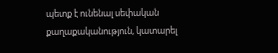պետք է ունենալ սեփական քաղաքականություն, կատարել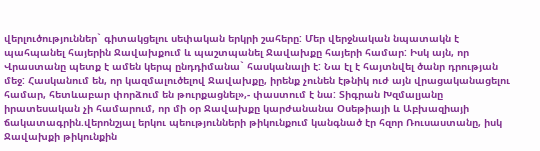վերլուծություններ` գիտակցելու սեփական երկրի շահերը: Մեր վերջնական նպատակն է պահպանել հայերին Ջավախքում և պաշտպանել Ջավախքը հայերի համար: Իսկ այն, որ Վրաստանը պետք է ամեն կերպ ընդդիմանա` հասկանալի է: Նա էլ է հայտնվել ծանր դրության մեջ: Հասկանում են, որ կազմալուծելով Ջավախքը, իրենք չունեն էթնիկ ուժ այն վրացականացելու համար, հետևաբար փորձում են թուրքացնել»,- փաստում է նա: Տիգրան Խզմալյանը իրատեսական չի համարում, որ մի օր Ջավախքը կարժանանա Օսեթիայի և Աբխազիայի ճակատագրին.վերոնշյալ երկու պեությունների թիկունքում կանգնած էր հզոր Ռուսաստանը, իսկ Ջավախքի թիկունքին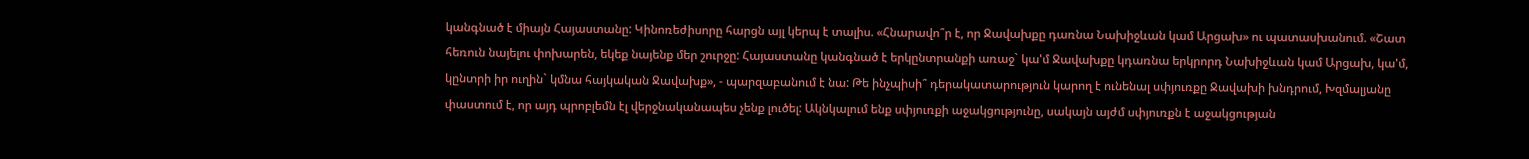կանգնած է միայն Հայաստանը: Կինոռեժիսորը հարցն այլ կերպ է տալիս. «Հնարավո՞ր է, որ Ջավախքը դառնա Նախիջևան կամ Արցախ» ու պատասխանում. «Շատ հեռուն նայելու փոխարեն, եկեք նայենք մեր շուրջը: Հայաստանը կանգնած է երկընտրանքի առաջ` կա'մ Ջավախքը կդառնա երկրորդ Նախիջևան կամ Արցախ, կա'մ, կընտրի իր ուղին` կմնա հայկական Ջավախք», - պարզաբանում է նա: Թե ինչպիսի՞ դերակատարություն կարող է ունենալ սփյուռքը Ջավախի խնդրում, Խզմալյանը փաստում է, որ այդ պրոբլեմն էլ վերջնականապես չենք լուծել: Ակնկալում ենք սփյուռքի աջակցությունը, սակայն այժմ սփյուռքն է աջակցության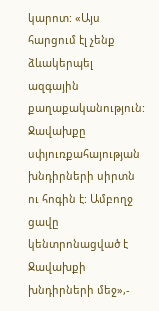կարոտ: «Այս հարցում էլ չենք ձևակերպել ազգային քաղաքականություն: Ջավախքը սփյուռքահայության խնդիրների սիրտն ու հոգին է: Ամբողջ ցավը կենտրոնացված է Ջավախքի խնդիրների մեջ»,-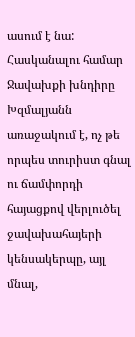ասում է նա: Հասկանալու համար Ջավախքի խնդիրը Խզմալյանն առաջակում է, ոչ թե որպես տուրիստ գնալ ու ճամփորդի հայացքով վերլուծել ջավախահայերի կենսակերպը, այլ մնալ,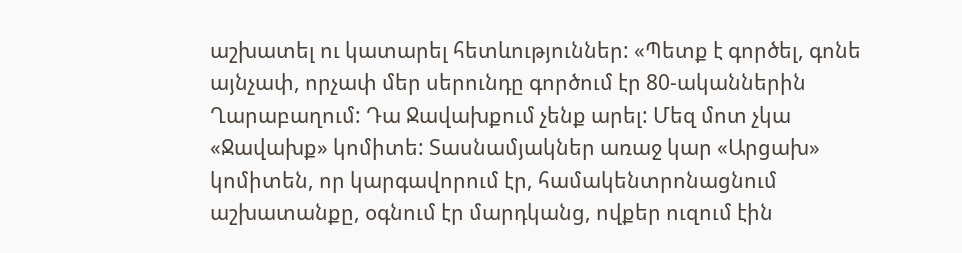աշխատել ու կատարել հետևություններ: «Պետք է գործել, գոնե այնչափ, որչափ մեր սերունդը գործում էր 80-ականներին Ղարաբաղում: Դա Ջավախքում չենք արել: Մեզ մոտ չկա «Ջավախք» կոմիտե: Տասնամյակներ առաջ կար «Արցախ» կոմիտեն, որ կարգավորում էր, համակենտրոնացնում աշխատանքը, օգնում էր մարդկանց, ովքեր ուզում էին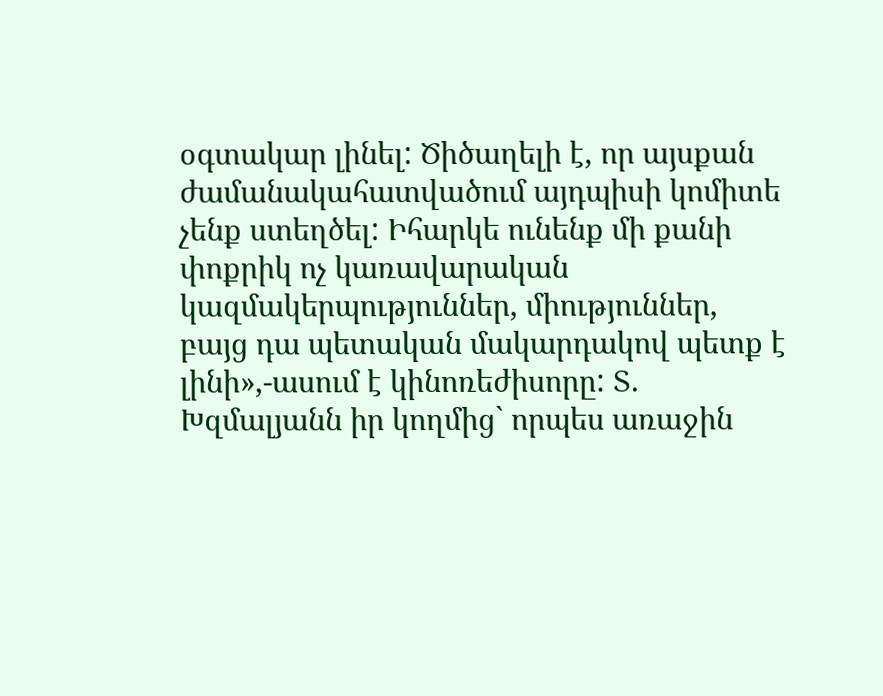օգտակար լինել: Ծիծաղելի է, որ այսքան ժամանակահատվածում այդպիսի կոմիտե չենք ստեղծել: Իհարկե ունենք մի քանի փոքրիկ ոչ կառավարական կազմակերպություններ, միություններ, բայց դա պետական մակարդակով պետք է լինի»,-ասում է կինոռեժիսորը: Տ. Խզմալյանն իր կողմից` որպես առաջին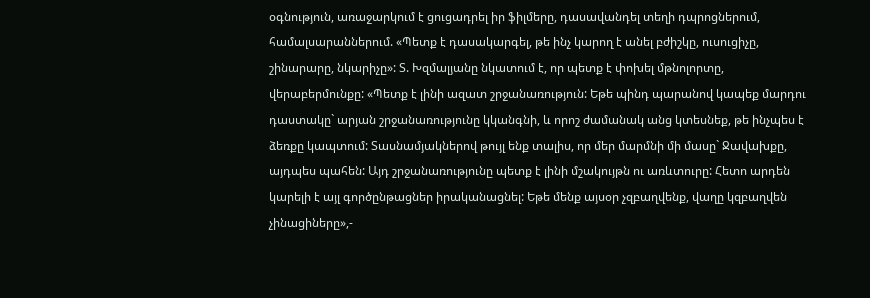օգնություն, առաջարկում է ցուցադրել իր ֆիլմերը, դասավանդել տեղի դպրոցներում, համալսարաններում. «Պետք է դասակարգել, թե ինչ կարող է անել բժիշկը, ուսուցիչը, շինարարը, նկարիչը»: Տ. Խզմալյանը նկատում է, որ պետք է փոխել մթնոլորտը, վերաբերմունքը: «Պետք է լինի ազատ շրջանառություն: Եթե պինդ պարանով կապեք մարդու դաստակը` արյան շրջանառությունը կկանգնի, և որոշ ժամանակ անց կտեսնեք, թե ինչպես է ձեռքը կապտում: Տասնամյակներով թույլ ենք տալիս, որ մեր մարմնի մի մասը` Ջավախքը, այդպես պահեն: Այդ շրջանառությունը պետք է լինի մշակույթն ու առևտուրը: Հետո արդեն կարելի է այլ գործընթացներ իրականացնել: Եթե մենք այսօր չզբաղվենք, վաղը կզբաղվեն չինացիները»,-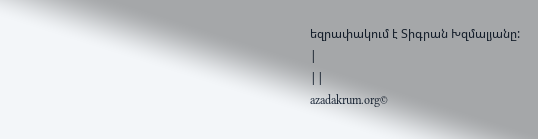եզրափակում է Տիգրան Խզմալյանը:
|
||
azadakrum.org©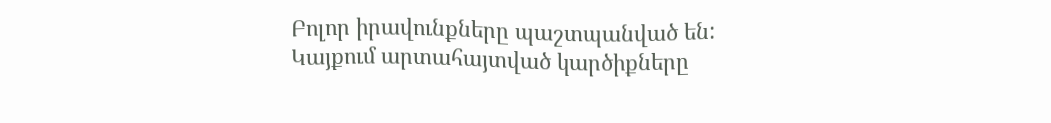Բոլոր իրավունքները պաշտպանված են:
Կայքում արտահայտված կարծիքները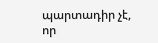պարտադիր չէ, որ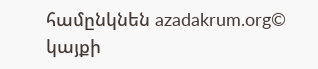համընկնեն azadakrum.org©
կայքի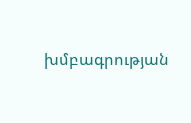խմբագրության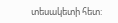տեսակետի հետ: